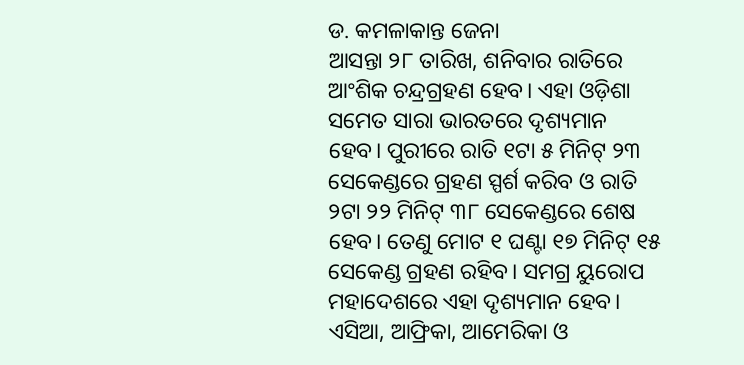ଡ. କମଳାକାନ୍ତ ଜେନା
ଆସନ୍ତା ୨୮ ତାରିଖ, ଶନିବାର ରାତିରେ ଆଂଶିକ ଚନ୍ଦ୍ରଗ୍ରହଣ ହେବ। ଏହା ଓଡ଼ିଶା ସମେତ ସାରା ଭାରତରେ ଦୃଶ୍ୟମାନ ହେବ। ପୁରୀରେ ରାତି ୧ଟା ୫ ମିନିଟ୍ ୨୩ ସେକେଣ୍ଡରେ ଗ୍ରହଣ ସ୍ପର୍ଶ କରିବ ଓ ରାତି ୨ଟା ୨୨ ମିନିଟ୍ ୩୮ ସେକେଣ୍ଡରେ ଶେଷ ହେବ। ତେଣୁ ମୋଟ ୧ ଘଣ୍ଟା ୧୭ ମିନିଟ୍ ୧୫ ସେକେଣ୍ଡ ଗ୍ରହଣ ରହିବ। ସମଗ୍ର ୟୁରୋପ ମହାଦେଶରେ ଏହା ଦୃଶ୍ୟମାନ ହେବ। ଏସିଆ, ଆଫ୍ରିକା, ଆମେରିକା ଓ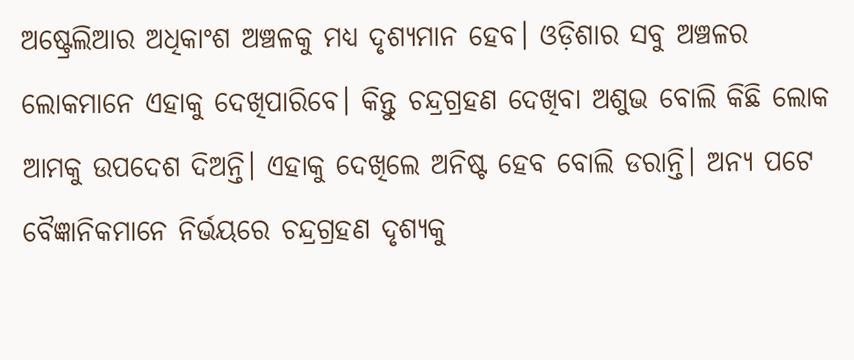ଅଷ୍ଟ୍ରେଲିଆର ଅଧିକାଂଶ ଅଞ୍ଚଳକୁ ମଧ୍ୟ ଦୃଶ୍ୟମାନ ହେବ। ଓଡ଼ିଶାର ସବୁ ଅଞ୍ଚଳର ଲୋକମାନେ ଏହାକୁ ଦେଖିପାରିବେ। କିନ୍ତୁ ଚନ୍ଦ୍ରଗ୍ରହଣ ଦେଖିବା ଅଶୁଭ ବୋଲି କିଛି ଲୋକ ଆମକୁ ଉପଦେଶ ଦିଅନ୍ତି। ଏହାକୁ ଦେଖିଲେ ଅନିଷ୍ଟ ହେବ ବୋଲି ଡରାନ୍ତି। ଅନ୍ୟ ପଟେ ବୈଜ୍ଞାନିକମାନେ ନିର୍ଭୟରେ ଚନ୍ଦ୍ରଗ୍ରହଣ ଦୃଶ୍ୟକୁ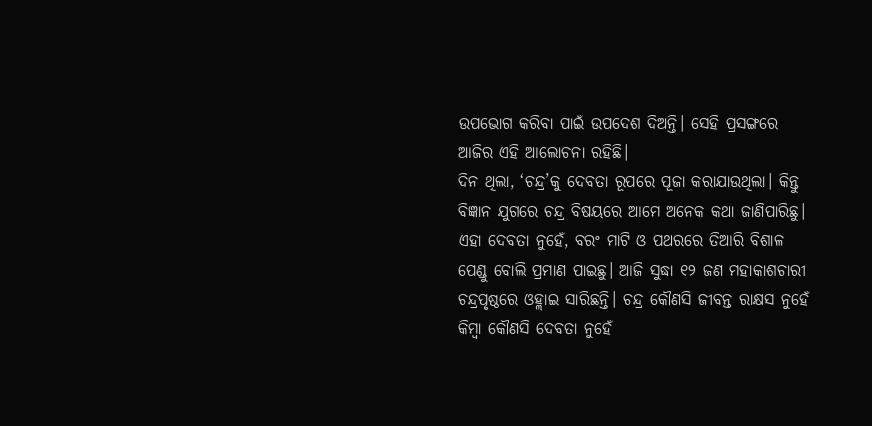ଉପଭୋଗ କରିବା ପାଇଁ ଉପଦେଶ ଦିଅନ୍ତି। ସେହି ପ୍ରସଙ୍ଗରେ ଆଜିର ଏହି ଆଲୋଚନା ରହିଛି।
ଦିନ ଥିଲା, ‘ଚନ୍ଦ୍ର’କୁ ଦେବତା ରୂପରେ ପୂଜା କରାଯାଉଥିଲା। କିନ୍ତୁ ବିଜ୍ଞାନ ଯୁଗରେ ଚନ୍ଦ୍ର ବିଷୟରେ ଆମେ ଅନେକ କଥା ଜାଣିପାରିଛୁ। ଏହା ଦେବତା ନୁହେଁ, ବରଂ ମାଟି ଓ ପଥରରେ ତିଆରି ବିଶାଳ ପେଣ୍ଡୁ ବୋଲି ପ୍ରମାଣ ପାଇଛୁ। ଆଜି ସୁଦ୍ଧା ୧୨ ଜଣ ମହାକାଶଚାରୀ ଚନ୍ଦ୍ରପୃଷ୍ଠରେ ଓହ୍ଲାଇ ସାରିଛନ୍ତି। ଚନ୍ଦ୍ର କୌଣସି ଜୀବନ୍ତ ରାକ୍ଷସ ନୁହେଁ କିମ୍ବା କୌଣସି ଦେବତା ନୁହେଁ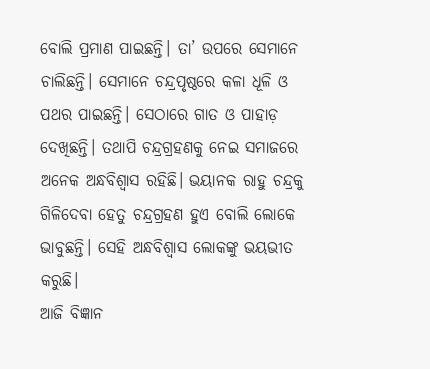ବୋଲି ପ୍ରମାଣ ପାଇଛନ୍ତି। ତା’ ଉପରେ ସେମାନେ ଚାଲିଛନ୍ତି। ସେମାନେ ଚନ୍ଦ୍ରପୃଷ୍ଠରେ କଳା ଧୂଳି ଓ ପଥର ପାଇଛନ୍ତି। ସେଠାରେ ଗାତ ଓ ପାହାଡ଼ ଦେଖିଛନ୍ତି। ତଥାପି ଚନ୍ଦ୍ରଗ୍ରହଣକୁ ନେଇ ସମାଜରେ ଅନେକ ଅନ୍ଧବିଶ୍ୱାସ ରହିଛି। ଭୟାନକ ରାହୁ ଚନ୍ଦ୍ରକୁ ଗିଳିଦେବା ହେତୁ ଚନ୍ଦ୍ରଗ୍ରହଣ ହୁଏ ବୋଲି ଲୋକେ ଭାବୁଛନ୍ତି। ସେହି ଅନ୍ଧବିଶ୍ୱାସ ଲୋକଙ୍କୁ ଭୟଭୀତ କରୁଛି।
ଆଜି ବିଜ୍ଞାନ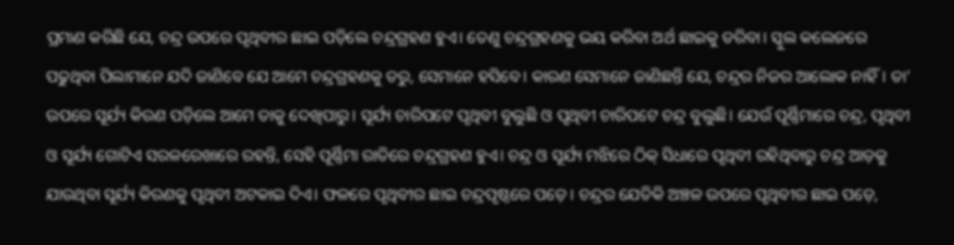ପ୍ରମାଣ କରିଛି ଯେ, ଚନ୍ଦ୍ର ଉପରେ ପୃଥିବୀର ଛାଇ ପଡ଼ିଲେ ଚନ୍ଦ୍ରଗ୍ରହଣ ହୁଏ। ତେଣୁ ଚନ୍ଦ୍ରଗ୍ରହଣକୁ ଭୟ କରିବା ଅର୍ଥ ଛାଇକୁ ଡରିବା। ସ୍କୁଲ କଲେଜରେ ପଢୁଥିବା ପିଲାମାନେ ଯଦି ଜାଣିବେ ଯେ ଆମେ ଚନ୍ଦ୍ରଗ୍ରହଣକୁ ଡରୁ, ସେମାନେ ହସିବେ। କାରଣ ସେମାନେ ଜାଣିଛନ୍ତି ଯେ, ଚନ୍ଦ୍ରର ନିଜର ଆଲୋକ ନାହିଁ। ତା’ ଉପରେ ସୂର୍ଯ୍ୟ କିରଣ ପଡ଼ିଲେ ଆମେ ତାକୁ ଦେଖିପାରୁ। ସୂର୍ଯ୍ୟ ଚାରିପଟେ ପୃଥିବୀ ବୁଲୁଛି ଓ ପୃଥିବୀ ଚାରିପଟେ ଚନ୍ଦ୍ର ବୁଲୁଛି। ଯେଉଁ ପୂର୍ଣ୍ଣିମାରେ ଚନ୍ଦ୍ର, ପୃଥିବୀ ଓ ସୂର୍ଯ୍ୟ ଗୋଟିଏ ସରଳରେଖାରେ ରହନ୍ତି, ସେହି ପୂର୍ଣ୍ଣିମା ରାତିରେ ଚନ୍ଦ୍ରଗ୍ରହଣ ହୁଏ। ଚନ୍ଦ୍ର ଓ ସୂର୍ଯ୍ୟ ମଝିରେ ଠିକ୍ ସିଧାରେ ପୃଥିବୀ ରହିଥିବାରୁ ଚନ୍ଦ୍ର ଆଡ଼କୁ ଯାଉଥିବା ସୂର୍ଯ୍ୟ କିରଣକୁ ପୃଥିବୀ ଅଟକାଇ ଦିଏ। ଫଳରେ ପୃଥିବୀର ଛାଇ ଚନ୍ଦ୍ରପୃଷ୍ଠରେ ପଡ଼େ। ଚନ୍ଦ୍ରର ଯେତିକି ଅଞ୍ଚଳ ଉପରେ ପୃଥିବୀର ଛାଇ ପଡ଼େ,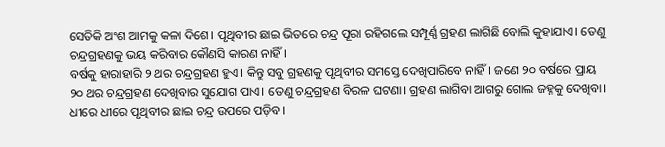ସେତିକି ଅଂଶ ଆମକୁ କଳା ଦିଶେ। ପୃଥିବୀର ଛାଇ ଭିତରେ ଚନ୍ଦ୍ର ପୂରା ରହିଗଲେ ସମ୍ପୂର୍ଣ୍ଣ ଗ୍ରହଣ ଲାଗିଛି ବୋଲି କୁହାଯାଏ। ତେଣୁ ଚନ୍ଦ୍ରଗ୍ରହଣକୁ ଭୟ କରିବାର କୌଣସି କାରଣ ନାହିଁ।
ବର୍ଷକୁ ହାରାହାରି ୨ ଥର ଚନ୍ଦ୍ରଗ୍ରହଣ ହୁଏ। କିନ୍ତୁ ସବୁ ଗ୍ରହଣକୁ ପୃଥିବୀର ସମସ୍ତେ ଦେଖିପାରିବେ ନାହିଁ। ଜଣେ ୨୦ ବର୍ଷରେ ପ୍ରାୟ ୨୦ ଥର ଚନ୍ଦ୍ରଗ୍ରହଣ ଦେଖିବାର ସୁଯୋଗ ପାଏ। ତେଣୁ ଚନ୍ଦ୍ରଗ୍ରହଣ ବିରଳ ଘଟଣା। ଗ୍ରହଣ ଲାଗିବା ଆଗରୁ ଗୋଲ ଜହ୍ନକୁ ଦେଖିବା। ଧୀରେ ଧୀରେ ପୃଥିବୀର ଛାଇ ଚନ୍ଦ୍ର ଉପରେ ପଡ଼ିବ।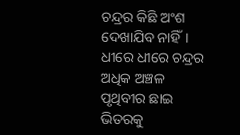ଚନ୍ଦ୍ରର କିଛି ଅଂଶ ଦେଖାଯିବ ନାହିଁ। ଧୀରେ ଧୀରେ ଚନ୍ଦ୍ରର ଅଧିକ ଅଞ୍ଚଳ ପୃଥିବୀର ଛାଇ ଭିତରକୁ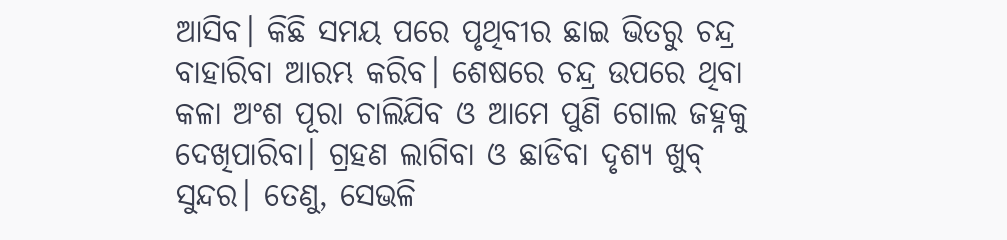ଆସିବ। କିଛି ସମୟ ପରେ ପୃଥିବୀର ଛାଇ ଭିତରୁ ଚନ୍ଦ୍ର ବାହାରିବା ଆରମ୍ଭ କରିବ। ଶେଷରେ ଚନ୍ଦ୍ର ଉପରେ ଥିବା କଳା ଅଂଶ ପୂରା ଚାଲିଯିବ ଓ ଆମେ ପୁଣି ଗୋଲ ଜହ୍ନକୁ ଦେଖିପାରିବା। ଗ୍ରହଣ ଲାଗିବା ଓ ଛାଡିବା ଦୃଶ୍ୟ ଖୁବ୍ ସୁନ୍ଦର। ତେଣୁ, ସେଭଳି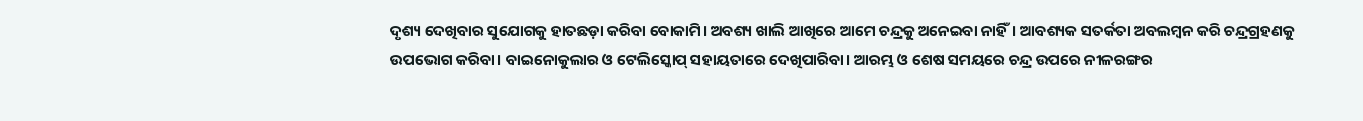ଦୃଶ୍ୟ ଦେଖିବାର ସୁଯୋଗକୁ ହାତଛଡ଼ା କରିବା ବୋକାମି। ଅବଶ୍ୟ ଖାଲି ଆଖିରେ ଆମେ ଚନ୍ଦ୍ରକୁ ଅନେଇବା ନାହିଁ। ଆବଶ୍ୟକ ସତର୍କତା ଅବଲମ୍ବନ କରି ଚନ୍ଦ୍ରଗ୍ରହଣକୁ ଉପଭୋଗ କରିବା। ବାଇନୋକୁଲାର ଓ ଟେଲିସ୍କୋପ୍ ସହାୟତାରେ ଦେଖିପାରିବା। ଆରମ୍ଭ ଓ ଶେଷ ସମୟରେ ଚନ୍ଦ୍ର ଉପରେ ନୀଳରଙ୍ଗର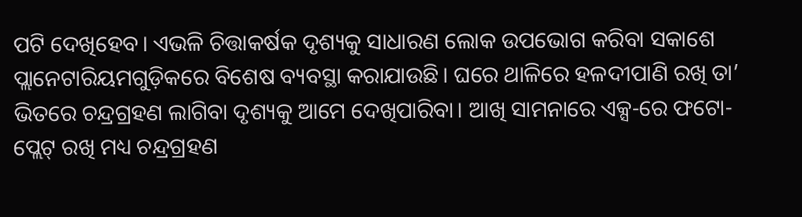ପଟି ଦେଖିହେବ। ଏଭଳି ଚିତ୍ତାକର୍ଷକ ଦୃଶ୍ୟକୁ ସାଧାରଣ ଲୋକ ଉପଭୋଗ କରିବା ସକାଶେ ପ୍ଲାନେଟାରିୟମଗୁଡ଼ିକରେ ବିଶେଷ ବ୍ୟବସ୍ଥା କରାଯାଉଛି। ଘରେ ଥାଳିରେ ହଳଦୀପାଣି ରଖି ତା’ ଭିତରେ ଚନ୍ଦ୍ରଗ୍ରହଣ ଲାଗିବା ଦୃଶ୍ୟକୁ ଆମେ ଦେଖିପାରିବା। ଆଖି ସାମନାରେ ଏକ୍ସ-ରେ ଫଟୋ-ପ୍ଲେଟ୍ ରଖି ମଧ୍ୟ ଚନ୍ଦ୍ରଗ୍ରହଣ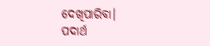ଦେଖିପାରିବା।
ପଦାର୍ଥ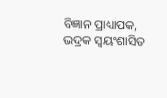ବିଜ୍ଞାନ ପ୍ରାଧ୍ୟାପକ, ଭଦ୍ରକ ସ୍ବୟଂଶାସିତ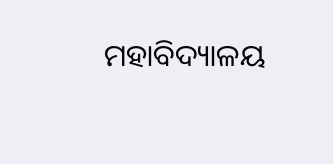ମହାବିଦ୍ୟାଳୟ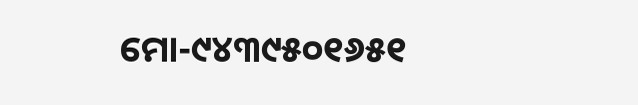ମୋ-୯୪୩୯୫୦୧୬୫୧